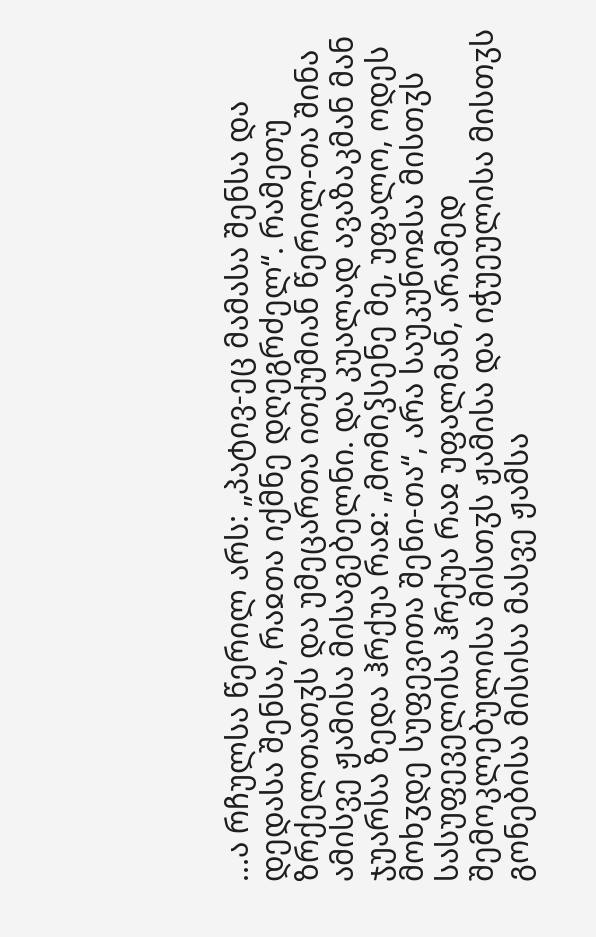...ა რჩულსა წერილ არს: „პატივ-ეც მამასა შენსა და დედასა შენსა, რაჲთა იქმნე დღეგრძელ“. რამეთუ ზრქელთათჳს და უმეცართა ითქუმიან წერილ-თა შინა ამისვე ჟამისა მისაგებელნი. და კუალად ავაზაკმან მან ჯუარსა ზედა ჰრქუა რაჲ: „მომიჴსენე მე, უფალო, ოდეს მოხჳდე სუფევითა შენი-თა“, არა საუკუნოჲსა მისთჳს სასუფეველისა ჰრქუა რაჲ უფალმან, არამედ შემოკლებულისა მისთჳს ჟამისა და იჭუეულისა მისთჳს გონებისა მისისა მასვე ჟამსა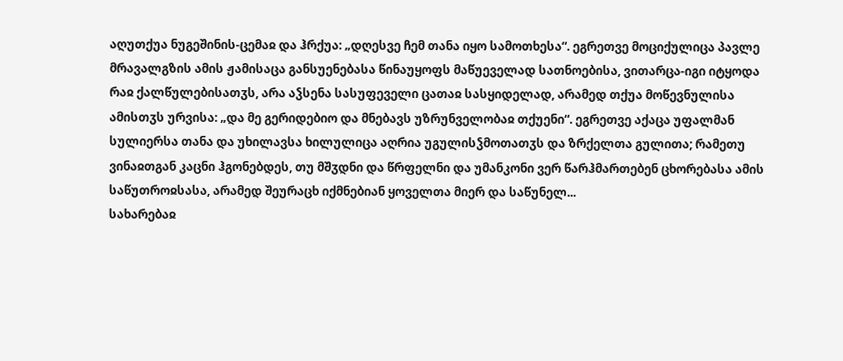აღუთქუა ნუგეშინის-ცემაჲ და ჰრქუა: „დღესვე ჩემ თანა იყო სამოთხესა“. ეგრეთვე მოციქულიცა პავლე მრავალგზის ამის ჟამისაცა განსუენებასა წინაუყოფს მაწუეველად სათნოებისა, ვითარცა-იგი იტყოდა რაჲ ქალწულებისათჳს, არა აჴსენა სასუფეველი ცათაჲ სასყიდელად, არამედ თქუა მოწევნულისა ამისთჳს ურვისა: „და მე გერიდებიო და მნებავს უზრუნველობაჲ თქუენი“. ეგრეთვე აქაცა უფალმან სულიერსა თანა და უხილავსა ხილულიცა აღრია უგულისჴმოთათჳს და ზრქელთა გულითა; რამეთუ ვინაჲთგან კაცნი ჰგონებდეს, თუ მშჳდნი და წრფელნი და უმანკონი ვერ წარჰმართებენ ცხორებასა ამის საწუთროჲსასა, არამედ შეურაცხ იქმნებიან ყოველთა მიერ და საწუნელ...
სახარებაჲ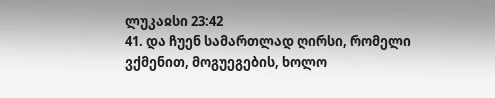ლუკაჲსი 23:42
41. და ჩუენ სამართლად ღირსი, რომელი ვქმენით, მოგუეგების, ხოლო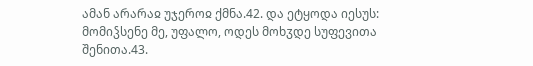ამან არარაჲ უჯეროჲ ქმნა.42. და ეტყოდა იესუს: მომიჴსენე მე, უფალო, ოდეს მოხჳდე სუფევითა შენითა.43.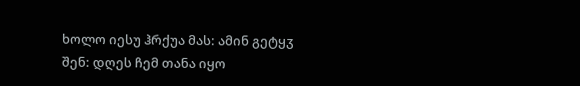ხოლო იესუ ჰრქუა მას: ამინ გეტყჳ შენ: დღეს ჩემ თანა იყო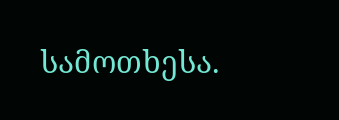სამოთხესა.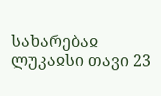სახარებაჲ ლუკაჲსი თავი 23